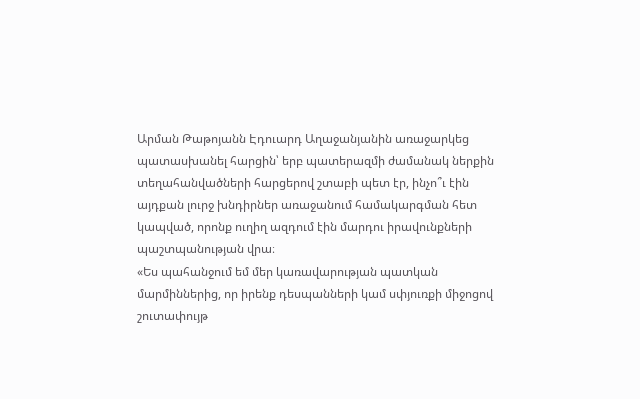Արման Թաթոյանն Էդուարդ Աղաջանյանին առաջարկեց պատասխանել հարցին՝ երբ պատերազմի ժամանակ ներքին տեղահանվածների հարցերով շտաբի պետ էր, ինչո՞ւ էին այդքան լուրջ խնդիրներ առաջանում համակարգման հետ կապված, որոնք ուղիղ ազդում էին մարդու իրավունքների պաշտպանության վրա։
«Ես պահանջում եմ մեր կառավարության պատկան մարմիններից, որ իրենք դեսպանների կամ սփյուռքի միջոցով շուտափույթ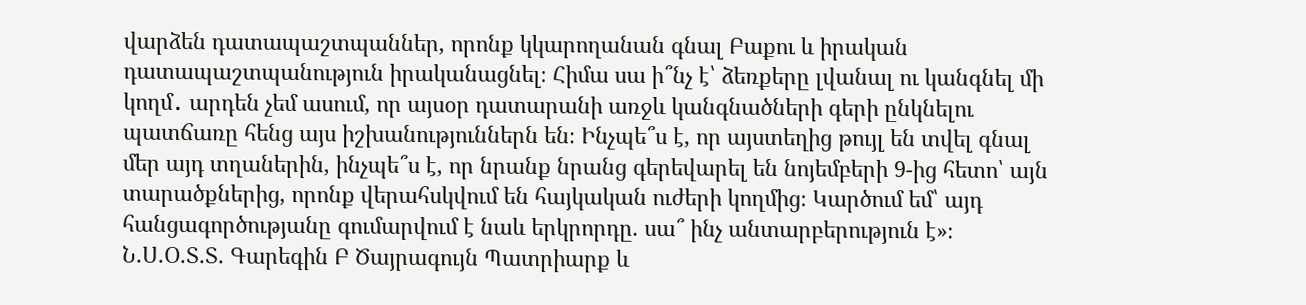վարձեն դատապաշտպաններ, որոնք կկարողանան գնալ Բաքու և իրական դատապաշտպանություն իրականացնել։ Հիմա սա ի՞նչ է՝ ձեռքերը լվանալ ու կանգնել մի կողմ․ արդեն չեմ ասում, որ այսօր դատարանի առջև կանգնածների գերի ընկնելու պատճառը հենց այս իշխանություններն են։ Ինչպե՞ս է, որ այստեղից թույլ են տվել գնալ մեր այդ տղաներին, ինչպե՞ս է, որ նրանք նրանց գերեվարել են նոյեմբերի 9-ից հետո՝ այն տարածքներից, որոնք վերահսկվում են հայկական ուժերի կողմից։ Կարծում եմ՝ այդ հանցագործությանը գումարվում է նաև երկրորդը. սա՞ ինչ անտարբերություն է»։
Ն.Ս.Օ.Տ.Տ. Գարեգին Բ Ծայրագույն Պատրիարք և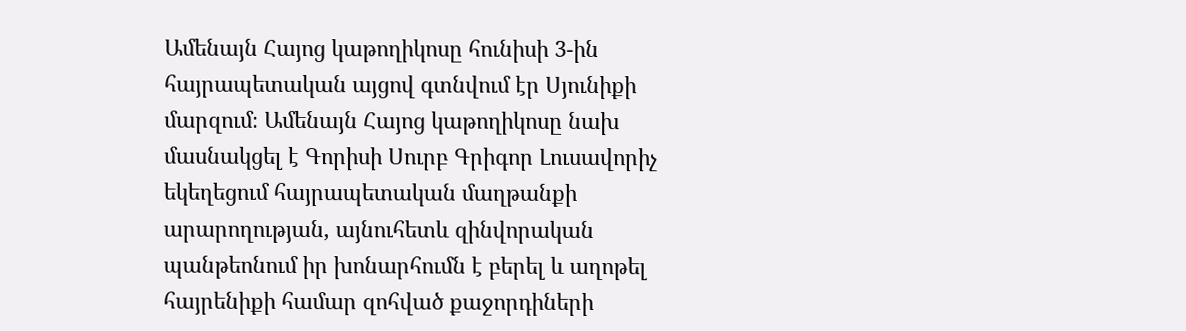Ամենայն Հայոց կաթողիկոսը հունիսի 3-ին հայրապետական այցով գտնվում էր Սյունիքի մարզում։ Ամենայն Հայոց կաթողիկոսը նախ մասնակցել է Գորիսի Սուրբ Գրիգոր Լուսավորիչ եկեղեցում հայրապետական մաղթանքի արարողության, այնուհետև զինվորական պանթեոնում իր խոնարհումն է բերել և աղոթել հայրենիքի համար զոհված քաջորդիների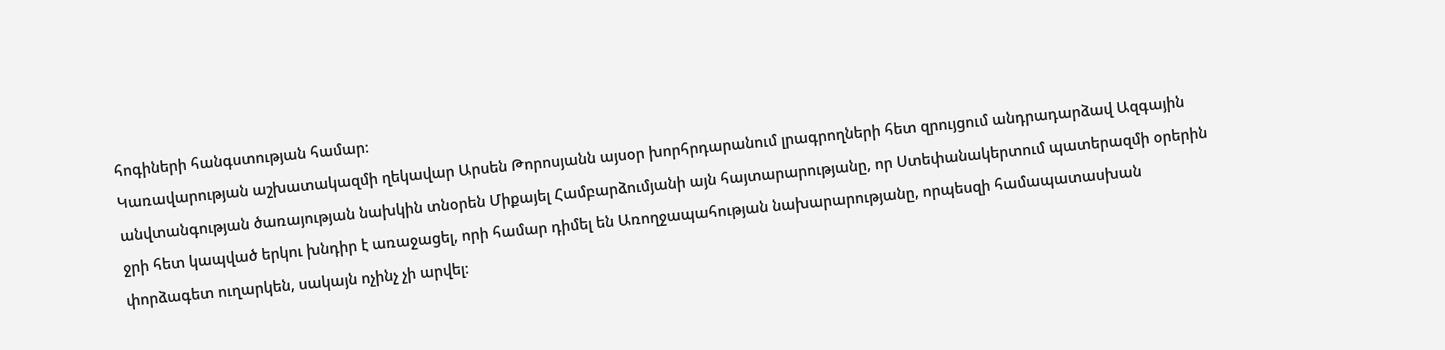հոգիների հանգստության համար։
Կառավարության աշխատակազմի ղեկավար Արսեն Թորոսյանն այսօր խորհրդարանում լրագրողների հետ զրույցում անդրադարձավ Ազգային անվտանգության ծառայության նախկին տնօրեն Միքայել Համբարձումյանի այն հայտարարությանը, որ Ստեփանակերտում պատերազմի օրերին ջրի հետ կապված երկու խնդիր է առաջացել, որի համար դիմել են Առողջապահության նախարարությանը, որպեսզի համապատասխան փորձագետ ուղարկեն, սակայն ոչինչ չի արվել։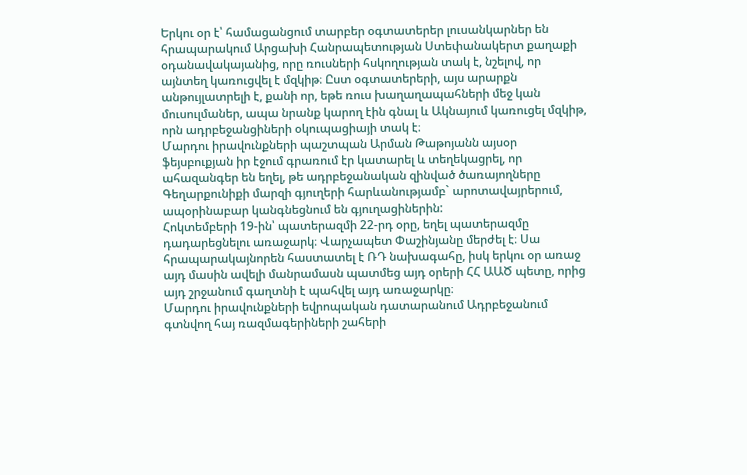Երկու օր է՝ համացանցում տարբեր օգտատերեր լուսանկարներ են հրապարակում Արցախի Հանրապետության Ստեփանակերտ քաղաքի օդանավակայանից, որը ռուսների հսկողության տակ է, նշելով, որ այնտեղ կառուցվել է մզկիթ։ Ըստ օգտատերերի, այս արարքն անթույլատրելի է, քանի որ, եթե ռուս խաղաղապահների մեջ կան մուսուլմաներ, ապա նրանք կարող էին գնալ և Ակնայում կառուցել մզկիթ, որն ադրբեջանցիների օկուպացիայի տակ է։
Մարդու իրավունքների պաշտպան Արման Թաթոյանն այսօր ֆեյսբուքյան իր էջում գրառում էր կատարել և տեղեկացրել, որ ահազանգեր են եղել, թե ադրբեջանական զինված ծառայողները Գեղարքունիքի մարզի գյուղերի հարևանությամբ` արոտավայրերում, ապօրինաբար կանգնեցնում են գյուղացիներին:
Հոկտեմբերի 19-ին՝ պատերազմի 22-րդ օրը, եղել պատերազմը դադարեցնելու առաջարկ։ Վարչապետ Փաշինյանը մերժել է։ Սա հրապարակայնորեն հաստատել է ՌԴ նախագահը, իսկ երկու օր առաջ այդ մասին ավելի մանրամասն պատմեց այդ օրերի ՀՀ ԱԱԾ պետը, որից այդ շրջանում գաղտնի է պահվել այդ առաջարկը։
Մարդու իրավունքների եվրոպական դատարանում Ադրբեջանում գտնվող հայ ռազմագերիների շահերի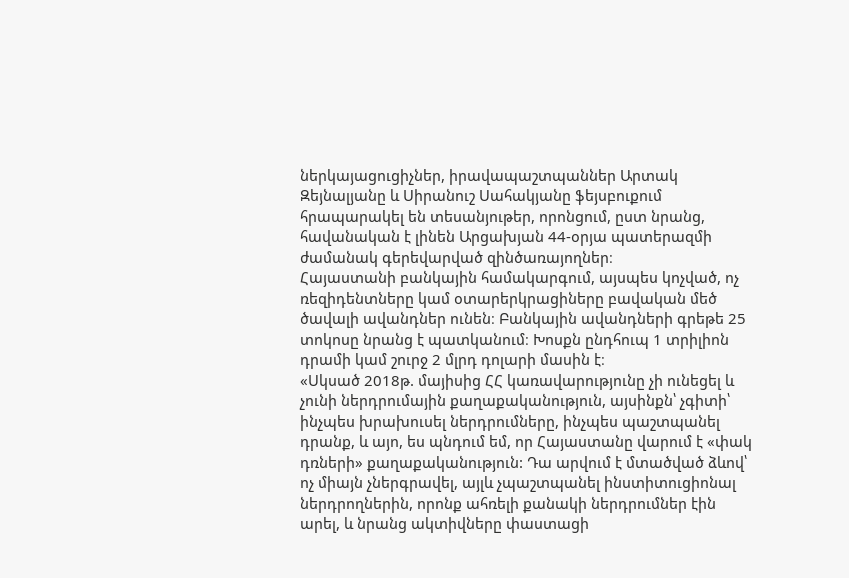ներկայացուցիչներ, իրավապաշտպաններ Արտակ Զեյնալյանը և Սիրանուշ Սահակյանը ֆեյսբուքում հրապարակել են տեսանյութեր, որոնցում, ըստ նրանց, հավանական է լինեն Արցախյան 44-օրյա պատերազմի ժամանակ գերեվարված զինծառայողներ։
Հայաստանի բանկային համակարգում, այսպես կոչված, ոչ ռեզիդենտները կամ օտարերկրացիները բավական մեծ ծավալի ավանդներ ունեն։ Բանկային ավանդների գրեթե 25 տոկոսը նրանց է պատկանում։ Խոսքն ընդհուպ 1 տրիլիոն դրամի կամ շուրջ 2 մլրդ դոլարի մասին է։
«Սկսած 2018թ. մայիսից ՀՀ կառավարությունը չի ունեցել և չունի ներդրումային քաղաքականություն, այսինքն՝ չգիտի՝ ինչպես խրախուսել ներդրումները, ինչպես պաշտպանել դրանք, և այո, ես պնդում եմ, որ Հայաստանը վարում է «փակ դռների» քաղաքականություն: Դա արվում է մտածված ձևով՝ ոչ միայն չներգրավել, այլև չպաշտպանել ինստիտուցիոնալ ներդրողներին, որոնք ահռելի քանակի ներդրումներ էին արել, և նրանց ակտիվները փաստացի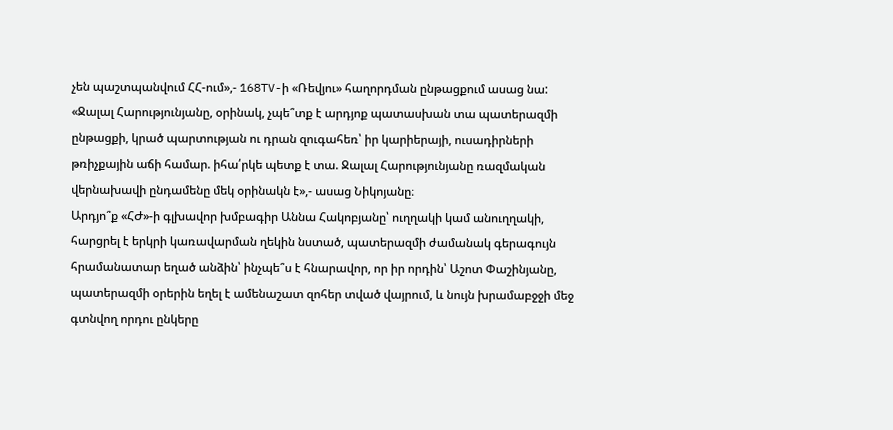չեն պաշտպանվում ՀՀ-ում»,- 168TV-ի «Ռեվյու» հաղորդման ընթացքում ասաց նա:
«Ջալալ Հարությունյանը, օրինակ, չպե՞տք է արդյոք պատասխան տա պատերազմի ընթացքի, կրած պարտության ու դրան զուգահեռ՝ իր կարիերայի, ուսադիրների թռիչքային աճի համար. իհա՛րկե պետք է տա. Ջալալ Հարությունյանը ռազմական վերնախավի ընդամենը մեկ օրինակն է»,- ասաց Նիկոյանը։
Արդյո՞ք «ՀԺ»-ի գլխավոր խմբագիր Աննա Հակոբյանը՝ ուղղակի կամ անուղղակի, հարցրել է երկրի կառավարման ղեկին նստած, պատերազմի ժամանակ գերագույն հրամանատար եղած անձին՝ ինչպե՞ս է հնարավոր, որ իր որդին՝ Աշոտ Փաշինյանը, պատերազմի օրերին եղել է ամենաշատ զոհեր տված վայրում, և նույն խրամաբջջի մեջ գտնվող որդու ընկերը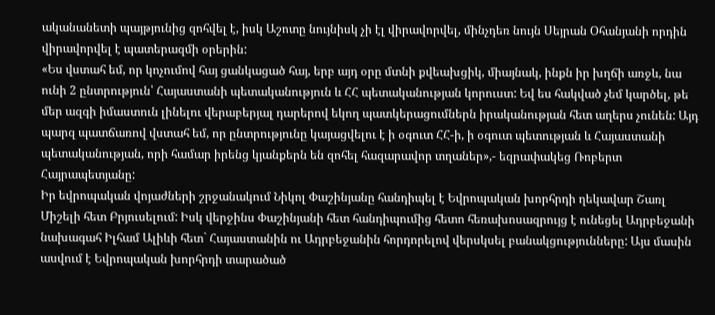ականանետի պայթյունից զոհվել է, իսկ Աշոտը նույնիսկ չի էլ վիրավորվել, մինչդեռ նույն Սեյրան Օհանյանի որդին վիրավորվել է պատերազմի օրերին:
«Ես վստահ եմ, որ կոչումով հայ ցանկացած հայ, երբ այդ օրը մտնի քվեախցիկ, միայնակ, ինքն իր խղճի առջև, նա ունի 2 ընտրություն՝ Հայաստանի պետականություն և ՀՀ պետականության կորուստ: Եվ ես հակված չեմ կարծել, թե մեր ազգի իմաստուն լինելու վերաբերյալ դարերով եկող պատկերացումներն իրականության հետ աղերս չունեն: Այդ պարզ պատճառով վստահ եմ, որ ընտրությունը կայացվելու է ի օգուտ ՀՀ-ի, ի օգուտ պետության և Հայաստանի պետականության, որի համար իրենց կյանքերն են զոհել հազարավոր տղաներ»,- եզրափակեց Ռոբերտ Հայրապետյանը:
Իր եվրոպական վոյաժների շրջանակում Նիկոլ Փաշինյանը հանդիպել է Եվրոպական խորհրդի ղեկավար Շառլ Միշելի հետ Բրյուսելում: Իսկ վերջինս Փաշինյանի հետ հանդիպումից հետո հեռախոսազրույց է ունեցել Ադրբեջանի նախագահ Իլհամ Ալիևի հետ` Հայաստանին ու Ադրբեջանին հորդորելով վերսկսել բանակցությունները: Այս մասին ասվում է Եվրոպական խորհրդի տարածած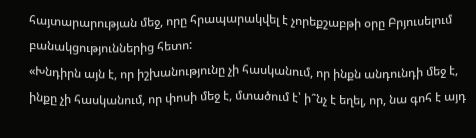հայտարարության մեջ, որը հրապարակվել է չորեքշաբթի օրը Բրյուսելում բանակցություններից հետո:
«Խնդիրն այն է, որ իշխանությունը չի հասկանում, որ ինքն անդունդի մեջ է, ինքը չի հասկանում, որ փոսի մեջ է, մտածում է՝ ի՞նչ է եղել, որ, նա գոհ է այդ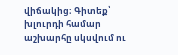վիճակից։ Գիտեք՝ խլուրդի համար աշխարհը սկսվում ու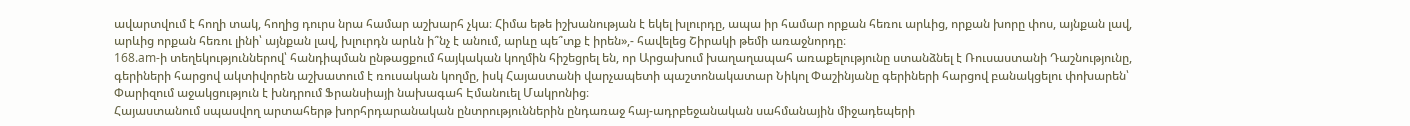ավարտվում է հողի տակ, հողից դուրս նրա համար աշխարհ չկա։ Հիմա եթե իշխանության է եկել խլուրդը, ապա իր համար որքան հեռու արևից, որքան խորը փոս, այնքան լավ, արևից որքան հեռու լինի՝ այնքան լավ, խլուրդն արևն ի՞նչ է անում, արևը պե՞տք է իրեն»,- հավելեց Շիրակի թեմի առաջնորդը։
168.am-ի տեղեկություններով՝ հանդիպման ընթացքում հայկական կողմին հիշեցրել են, որ Արցախում խաղաղապահ առաքելությունը ստանձնել է Ռուսաստանի Դաշնությունը, գերիների հարցով ակտիվորեն աշխատում է ռուսական կողմը, իսկ Հայաստանի վարչապետի պաշտոնակատար Նիկոլ Փաշինյանը գերիների հարցով բանակցելու փոխարեն՝ Փարիզում աջակցություն է խնդրում Ֆրանսիայի նախագահ Էմանուել Մակրոնից։
Հայաստանում սպասվող արտահերթ խորհրդարանական ընտրություններին ընդառաջ հայ-ադրբեջանական սահմանային միջադեպերի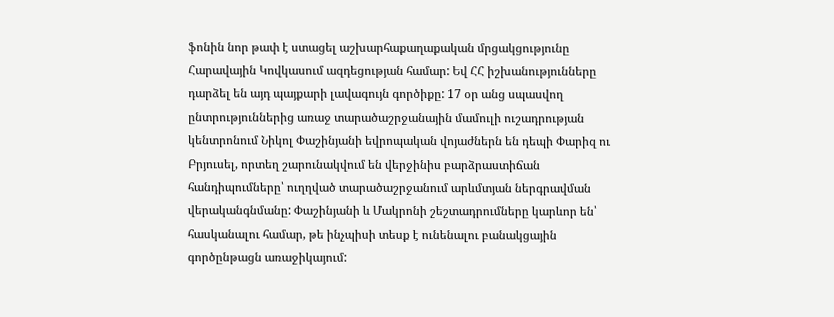ֆոնին նոր թափ է ստացել աշխարհաքաղաքական մրցակցությունը Հարավային Կովկասում ազդեցության համար: Եվ ՀՀ իշխանությունները դարձել են այդ պայքարի լավագույն գործիքը: 17 օր անց սպասվող ընտրություններից առաջ տարածաշրջանային մամուլի ուշադրության կենտրոնում Նիկոլ Փաշինյանի եվրոպական վոյաժներն են դեպի Փարիզ ու Բրյուսել, որտեղ շարունակվում են վերջինիս բարձրաստիճան հանդիպումները՝ ուղղված տարածաշրջանում արևմտյան ներգրավման վերականգնմանը: Փաշինյանի և Մակրոնի շեշտադրումները կարևոր են՝ հասկանալու համար, թե ինչպիսի տեսք է ունենալու բանակցային գործընթացն առաջիկայում: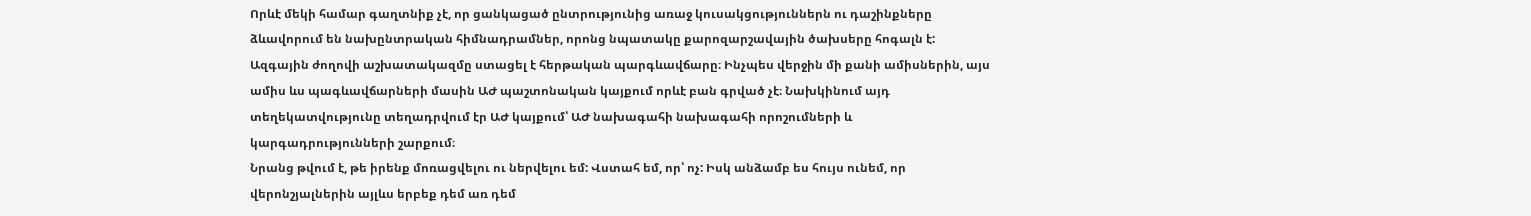Որևէ մեկի համար գաղտնիք չէ, որ ցանկացած ընտրությունից առաջ կուսակցություններն ու դաշինքները ձևավորում են նախընտրական հիմնադրամներ, որոնց նպատակը քարոզարշավային ծախսերը հոգալն է:
Ազգային ժողովի աշխատակազմը ստացել է հերթական պարգևավճարը։ Ինչպես վերջին մի քանի ամիսներին, այս ամիս ևս պագևավճարների մասին ԱԺ պաշտոնական կայքում որևէ բան գրված չէ։ Նախկինում այդ տեղեկատվությունը տեղադրվում էր ԱԺ կայքում՝ ԱԺ նախագահի նախագահի որոշումների և կարգադրությունների շարքում։
Նրանց թվում է, թե իրենք մոռացվելու ու ներվելու եմ: Վստահ եմ, որ՝ ոչ: Իսկ անձամբ ես հույս ունեմ, որ վերոնշյալներին այլևս երբեք դեմ առ դեմ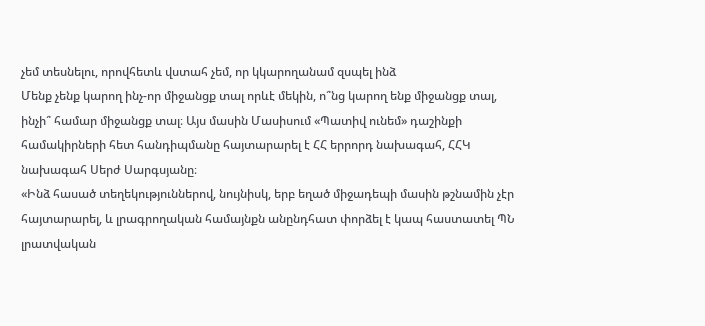չեմ տեսնելու, որովհետև վստահ չեմ, որ կկարողանամ զսպել ինձ
Մենք չենք կարող ինչ-որ միջանցք տալ որևէ մեկին, ո՞նց կարող ենք միջանցք տալ, ինչի՞ համար միջանցք տալ։ Այս մասին Մասիսում «Պատիվ ունեմ» դաշինքի համակիրների հետ հանդիպմանը հայտարարել է ՀՀ երրորդ նախագահ, ՀՀԿ նախագահ Սերժ Սարգսյանը։
«Ինձ հասած տեղեկություններով, նույնիսկ, երբ եղած միջադեպի մասին թշնամին չէր հայտարարել, և լրագրողական համայնքն անընդհատ փորձել է կապ հաստատել ՊՆ լրատվական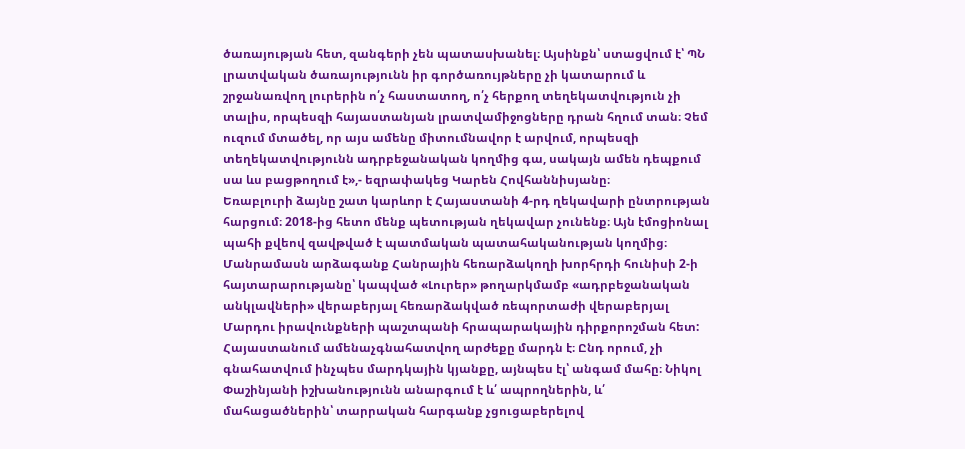ծառայության հետ, զանգերի չեն պատասխանել։ Այսինքն՝ ստացվում է՝ ՊՆ լրատվական ծառայությունն իր գործառույթները չի կատարում և շրջանառվող լուրերին ո՛չ հաստատող, ո՛չ հերքող տեղեկատվություն չի տալիս, որպեսզի հայաստանյան լրատվամիջոցները դրան հղում տան։ Չեմ ուզում մտածել, որ այս ամենը միտումնավոր է արվում, որպեսզի տեղեկատվությունն ադրբեջանական կողմից գա, սակայն ամեն դեպքում սա ևս բացթողում է»,- եզրափակեց Կարեն Հովհաննիսյանը։
Եռաբլուրի ձայնը շատ կարևոր է Հայաստանի 4-րդ ղեկավարի ընտրության հարցում։ 2018-ից հետո մենք պետության ղեկավար չունենք։ Այն էմոցիոնալ պահի քվեով զավթված է պատմական պատահականության կողմից։
Մանրամասն արձագանք Հանրային հեռարձակողի խորհրդի հունիսի 2-ի հայտարարությանը՝ կապված «Լուրեր» թողարկմամբ «ադրբեջանական անկլավների» վերաբերյալ հեռարձակված ռեպորտաժի վերաբերյալ Մարդու իրավունքների պաշտպանի հրապարակային դիրքորոշման հետ:
Հայաստանում ամենաչգնահատվող արժեքը մարդն է։ Ընդ որում, չի գնահատվում ինչպես մարդկային կյանքը, այնպես էլ՝ անգամ մահը։ Նիկոլ Փաշինյանի իշխանությունն անարգում է և՛ ապրողներին, և՛ մահացածներին՝ տարրական հարգանք չցուցաբերելով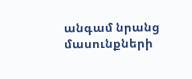անգամ նրանց մասունքների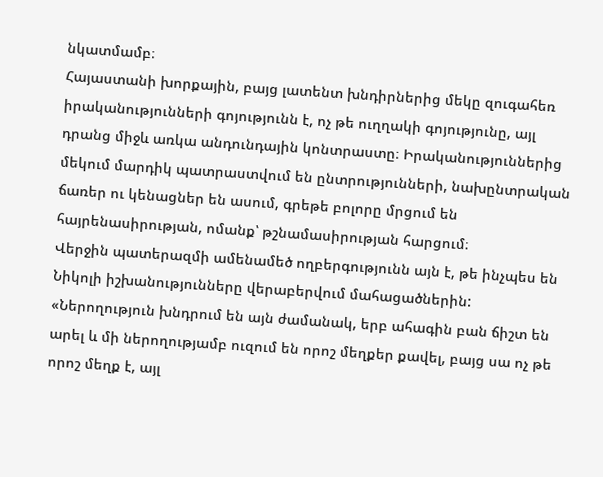նկատմամբ։
Հայաստանի խորքային, բայց լատենտ խնդիրներից մեկը զուգահեռ իրականությունների գոյությունն է, ոչ թե ուղղակի գոյությունը, այլ դրանց միջև առկա անդունդային կոնտրաստը։ Իրականություններից մեկում մարդիկ պատրաստվում են ընտրությունների, նախընտրական ճառեր ու կենացներ են ասում, գրեթե բոլորը մրցում են հայրենասիրության, ոմանք՝ թշնամասիրության հարցում։
Վերջին պատերազմի ամենամեծ ողբերգությունն այն է, թե ինչպես են Նիկոլի իշխանությունները վերաբերվում մահացածներին:
«Ներողություն խնդրում են այն ժամանակ, երբ ահագին բան ճիշտ են արել և մի ներողությամբ ուզում են որոշ մեղքեր քավել, բայց սա ոչ թե որոշ մեղք է, այլ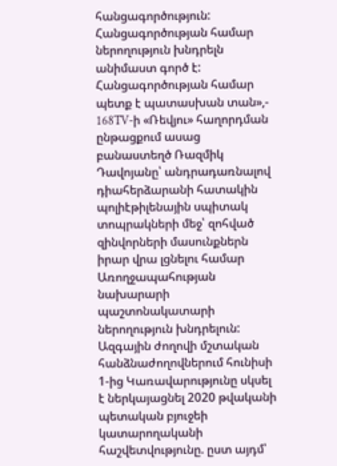հանցագործություն: Հանցագործության համար ներողություն խնդրելն անիմաստ գործ է: Հանցագործության համար պետք է պատասխան տան»,- 168TV-ի «Ռեվյու» հաղորդման ընթացքում ասաց բանաստեղծ Ռազմիկ Դավոյանը՝ անդրադառնալով դիահերձարանի հատակին պոլիէթիլենային սպիտակ տոպրակների մեջ՝ զոհված զինվորների մասունքներն իրար վրա լցնելու համար Առողջապահության նախարարի պաշտոնակատարի ներողություն խնդրելուն:
Ազգային ժողովի մշտական հանձնաժողովներում հունիսի 1-ից Կառավարությունը սկսել է ներկայացնել 2020 թվականի պետական բյուջեի կատարողականի հաշվետվությունը. ըստ այդմ՝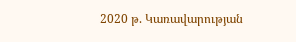2020 թ. Կառավարության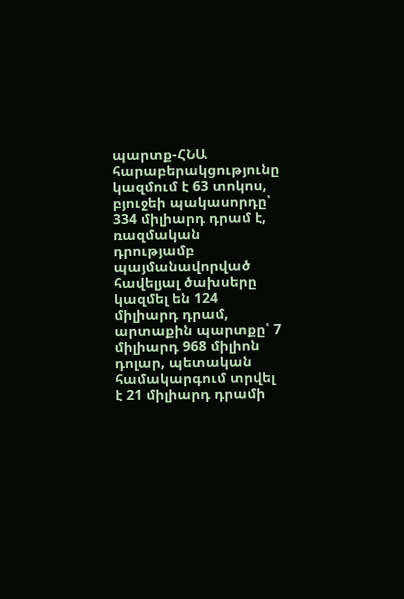պարտք-ՀՆԱ հարաբերակցությունը կազմում է 63 տոկոս, բյուջեի պակասորդը՝ 334 միլիարդ դրամ է, ռազմական դրությամբ պայմանավորված հավելյալ ծախսերը կազմել են 124 միլիարդ դրամ, արտաքին պարտքը՝ 7 միլիարդ 968 միլիոն դոլար, պետական համակարգում տրվել է 21 միլիարդ դրամի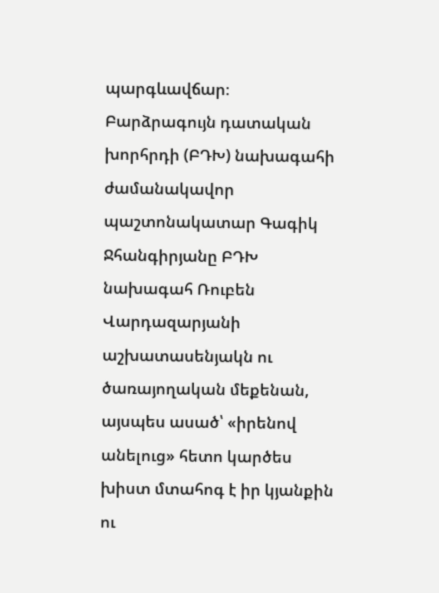պարգևավճար։
Բարձրագույն դատական խորհրդի (ԲԴԽ) նախագահի ժամանակավոր պաշտոնակատար Գագիկ Ջհանգիրյանը ԲԴԽ նախագահ Ռուբեն Վարդազարյանի աշխատասենյակն ու ծառայողական մեքենան, այսպես ասած՝ «իրենով անելուց» հետո կարծես խիստ մտահոգ է իր կյանքին ու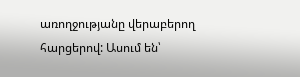առողջությանը վերաբերող հարցերով: Ասում են՝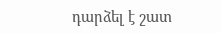դարձել է շատ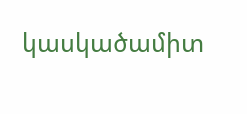կասկածամիտ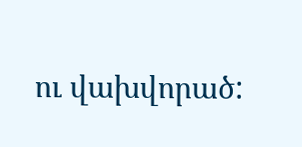ու վախվորած: